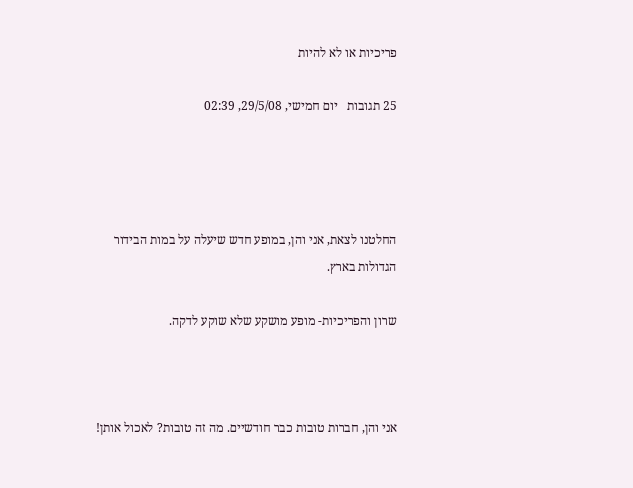פריכיות או לא להיות

25 תגובות   יום חמישי, 29/5/08, 02:39




החלטנו לצאת, אני והן, במופע חדש שיעלה על במות הבידור הגדולות בארץ.

שרון והפריכיות- מופע מושקע שלא שוקע לדקה.



אני והן, חברות טובות כבר חודשיים. מה זה טובות? לאכול אותן!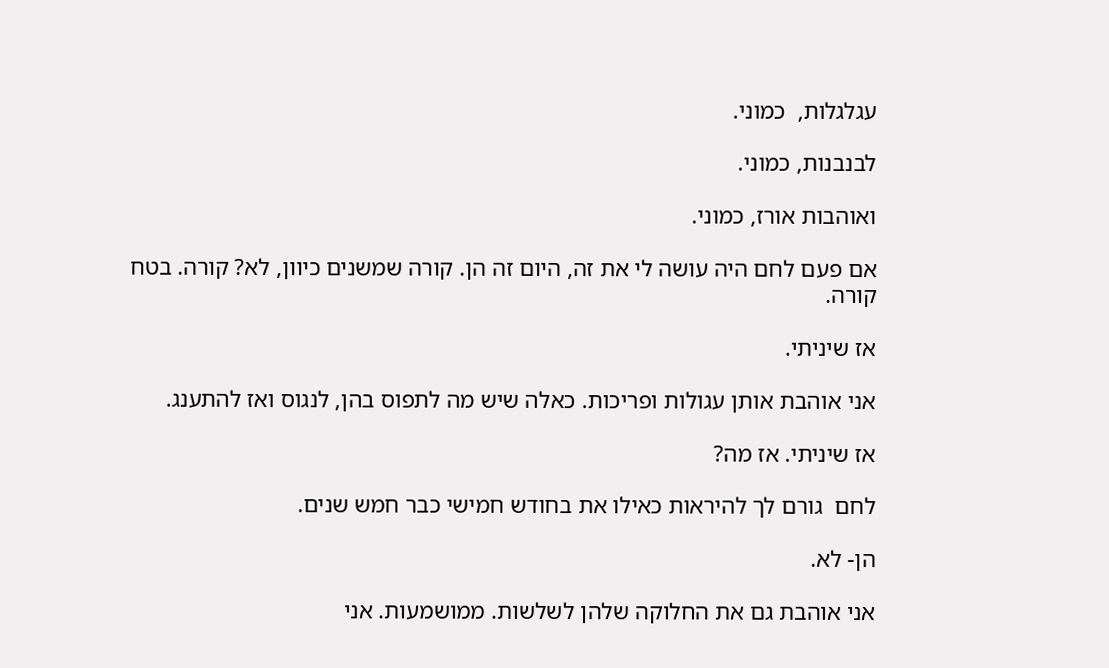עגלגלות,  כמוני.

לבנבנות, כמוני.

ואוהבות אורז, כמוני.

אם פעם לחם היה עושה לי את זה, היום זה הן. קורה שמשנים כיוון, לא? קורה. בטח קורה.

אז שיניתי.

אני אוהבת אותן עגולות ופריכות. כאלה שיש מה לתפוס בהן, לנגוס ואז להתענג.

אז שיניתי. אז מה?

לחם  גורם לך להיראות כאילו את בחודש חמישי כבר חמש שנים.

הן- לא.

אני אוהבת גם את החלוקה שלהן לשלשות. ממושמעות. אני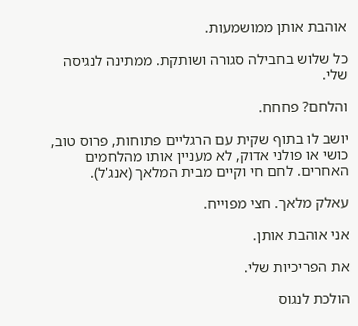אוהבת אותן ממושמעות.

כל שלוש בחבילה סגורה ושותקת. ממתינה לנגיסה שלי.

והלחם? פחחח.

יושב לו בתוף שקית עם הרגליים פתוחות, פרוס טוב, כושי או פולני אדוק, לא מעניין אותו מהלחמים האחרים. לחם חי וקיים מבית המלאך (אנג'ל).

עאלק מלאך. חצי מפוייח.

אני אוהבת אותן.

את הפריכיות שלי.

הולכת לנגוס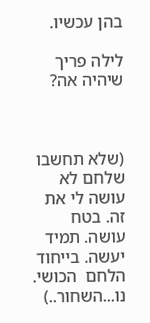בהן עכשיו.

לילה פריך שיהיה אה?



(שלא תחשבו שלחם לא עושה לי את זה. בטח עושה. תמיד יעשה. בייחוד הלחם  הכושי. נו...השחור..)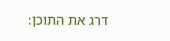דרג את התוכן: